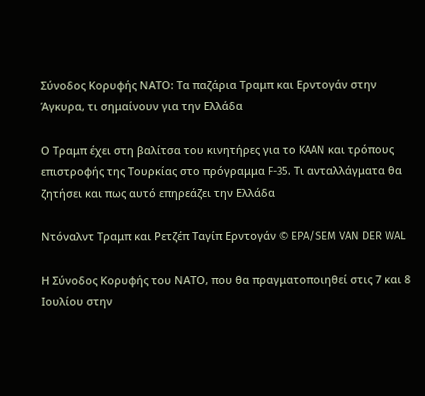Σύνοδος Κορυφής ΝΑΤΟ: Τα παζάρια Τραμπ και Ερντογάν στην Άγκυρα, τι σημαίνουν για την Ελλάδα

Ο Τραμπ έχει στη βαλίτσα του κινητήρες για το KAAN και τρόπους επιστροφής της Τουρκίας στο πρόγραμμα F-35. Tι ανταλλάγματα θα ζητήσει και πως αυτό επηρεάζει την Ελλάδα

Ντόναλντ Τραμπ και Ρετζέπ Ταγίπ Ερντογάν © EPA/SEM VAN DER WAL

Η Σύνοδος Κορυφής του ΝΑΤΟ, που θα πραγματοποιηθεί στις 7 και 8 Ιουλίου στην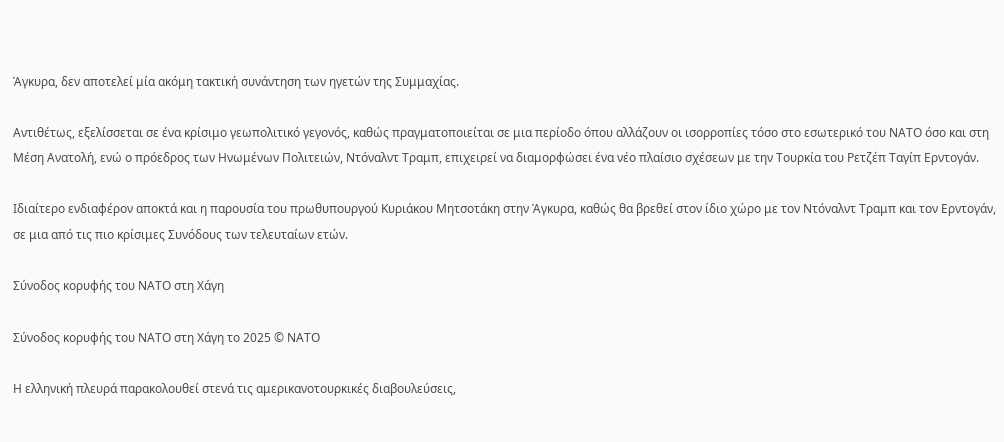Άγκυρα, δεν αποτελεί μία ακόμη τακτική συνάντηση των ηγετών της Συμμαχίας.

Αντιθέτως, εξελίσσεται σε ένα κρίσιμο γεωπολιτικό γεγονός, καθώς πραγματοποιείται σε μια περίοδο όπου αλλάζουν οι ισορροπίες τόσο στο εσωτερικό του ΝΑΤΟ όσο και στη Μέση Ανατολή, ενώ ο πρόεδρος των Ηνωμένων Πολιτειών, Ντόναλντ Τραμπ, επιχειρεί να διαμορφώσει ένα νέο πλαίσιο σχέσεων με την Τουρκία του Ρετζέπ Ταγίπ Ερντογάν.

Ιδιαίτερο ενδιαφέρον αποκτά και η παρουσία του πρωθυπουργού Κυριάκου Μητσοτάκη στην Άγκυρα, καθώς θα βρεθεί στον ίδιο χώρο με τον Ντόναλντ Τραμπ και τον Ερντογάν, σε μια από τις πιο κρίσιμες Συνόδους των τελευταίων ετών.

Σύνοδος κορυφής του NATO στη Χάγη

Σύνοδος κορυφής του NATO στη Χάγη το 2025 © ΝΑΤΟ

Η ελληνική πλευρά παρακολουθεί στενά τις αμερικανοτουρκικές διαβουλεύσεις,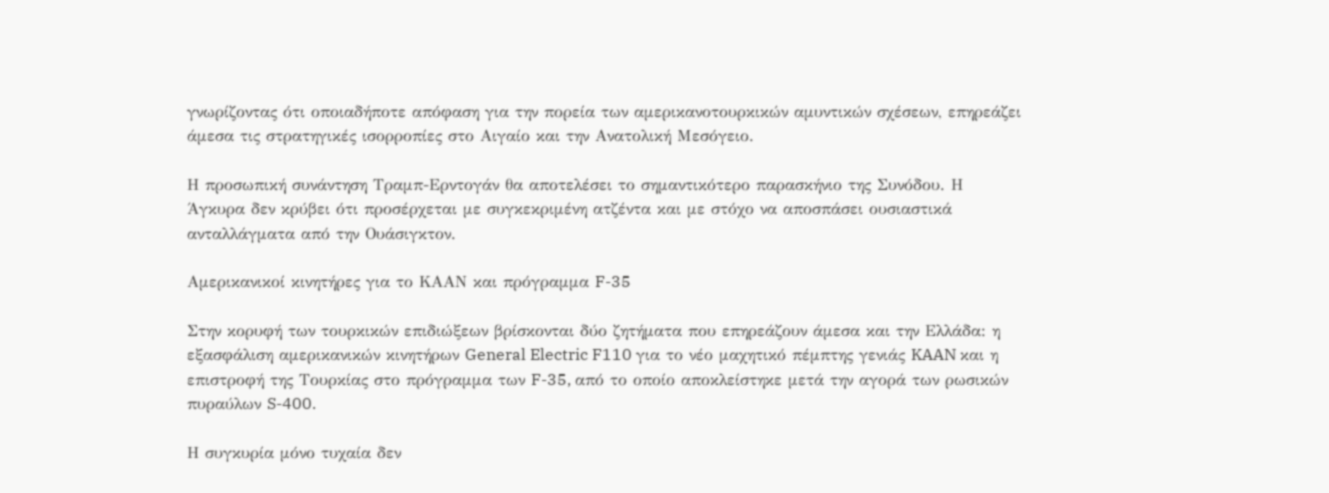γνωρίζοντας ότι οποιαδήποτε απόφαση για την πορεία των αμερικανοτουρκικών αμυντικών σχέσεων, επηρεάζει άμεσα τις στρατηγικές ισορροπίες στο Αιγαίο και την Ανατολική Μεσόγειο.

Η προσωπική συνάντηση Τραμπ-Ερντογάν θα αποτελέσει το σημαντικότερο παρασκήνιο της Συνόδου. Η Άγκυρα δεν κρύβει ότι προσέρχεται με συγκεκριμένη ατζέντα και με στόχο να αποσπάσει ουσιαστικά ανταλλάγματα από την Ουάσιγκτον.

Aμερικανικοί κινητήρες για το ΚΑΑΝ και πρόγραμμα F-35

Στην κορυφή των τουρκικών επιδιώξεων βρίσκονται δύο ζητήματα που επηρεάζουν άμεσα και την Ελλάδα: η εξασφάλιση αμερικανικών κινητήρων General Electric F110 για το νέο μαχητικό πέμπτης γενιάς KAAN και η επιστροφή της Τουρκίας στο πρόγραμμα των F-35, από το οποίο αποκλείστηκε μετά την αγορά των ρωσικών πυραύλων S-400.

Η συγκυρία μόνο τυχαία δεν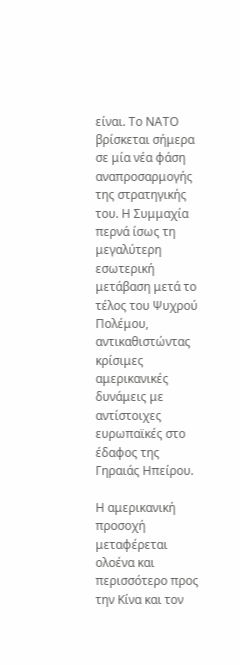είναι. Το ΝΑΤΟ βρίσκεται σήμερα σε μία νέα φάση αναπροσαρμογής της στρατηγικής του. Η Συμμαχία περνά ίσως τη μεγαλύτερη εσωτερική μετάβαση μετά το τέλος του Ψυχρού Πολέμου, αντικαθιστώντας κρίσιμες αμερικανικές δυνάμεις με αντίστοιχες ευρωπαϊκές στο έδαφος της Γηραιάς Ηπείρου.

Η αμερικανική προσοχή μεταφέρεται ολοένα και περισσότερο προς την Κίνα και τον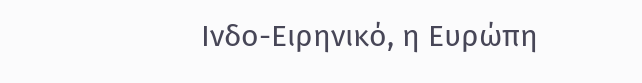Ινδο-Ειρηνικό, η Ευρώπη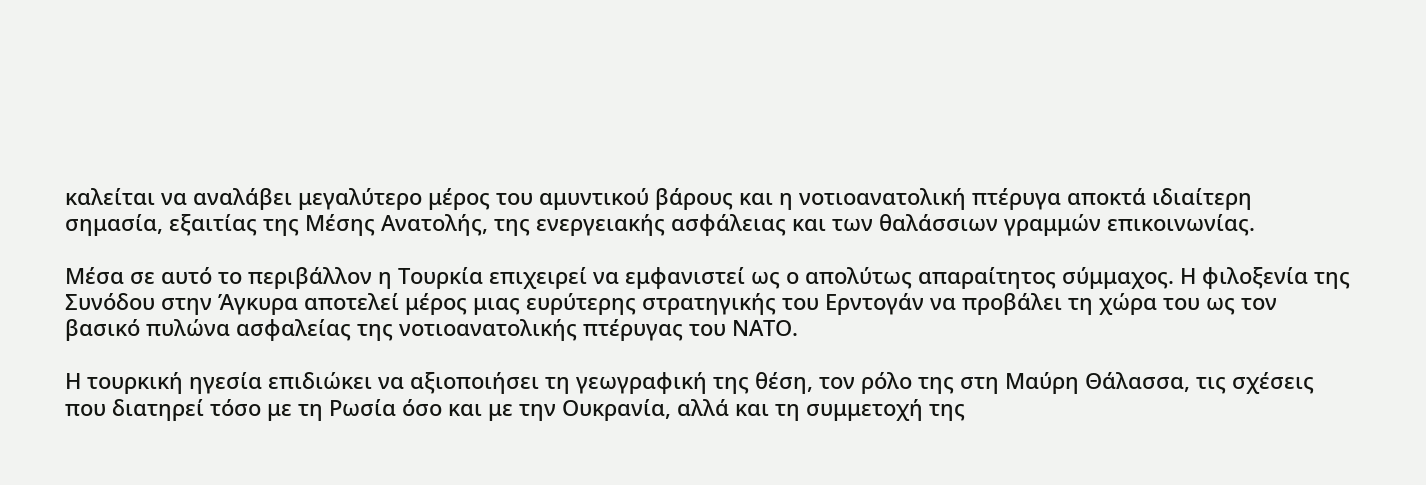καλείται να αναλάβει μεγαλύτερο μέρος του αμυντικού βάρους και η νοτιοανατολική πτέρυγα αποκτά ιδιαίτερη σημασία, εξαιτίας της Μέσης Ανατολής, της ενεργειακής ασφάλειας και των θαλάσσιων γραμμών επικοινωνίας.

Μέσα σε αυτό το περιβάλλον η Τουρκία επιχειρεί να εμφανιστεί ως ο απολύτως απαραίτητος σύμμαχος. Η φιλοξενία της Συνόδου στην Άγκυρα αποτελεί μέρος μιας ευρύτερης στρατηγικής του Ερντογάν να προβάλει τη χώρα του ως τον βασικό πυλώνα ασφαλείας της νοτιοανατολικής πτέρυγας του ΝΑΤΟ.

Η τουρκική ηγεσία επιδιώκει να αξιοποιήσει τη γεωγραφική της θέση, τον ρόλο της στη Μαύρη Θάλασσα, τις σχέσεις που διατηρεί τόσο με τη Ρωσία όσο και με την Ουκρανία, αλλά και τη συμμετοχή της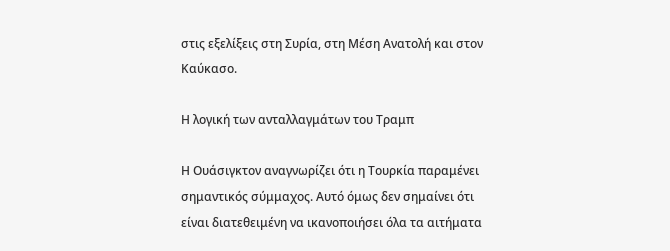στις εξελίξεις στη Συρία, στη Μέση Ανατολή και στον Καύκασο.

Η λογική των ανταλλαγμάτων του Τραμπ

Η Ουάσιγκτον αναγνωρίζει ότι η Τουρκία παραμένει σημαντικός σύμμαχος. Αυτό όμως δεν σημαίνει ότι είναι διατεθειμένη να ικανοποιήσει όλα τα αιτήματα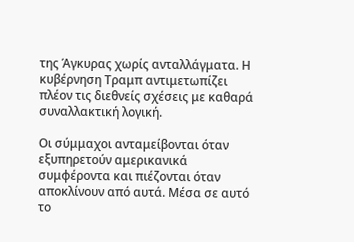της Άγκυρας χωρίς ανταλλάγματα. Η κυβέρνηση Τραμπ αντιμετωπίζει πλέον τις διεθνείς σχέσεις με καθαρά συναλλακτική λογική.

Οι σύμμαχοι ανταμείβονται όταν εξυπηρετούν αμερικανικά συμφέροντα και πιέζονται όταν αποκλίνουν από αυτά. Μέσα σε αυτό το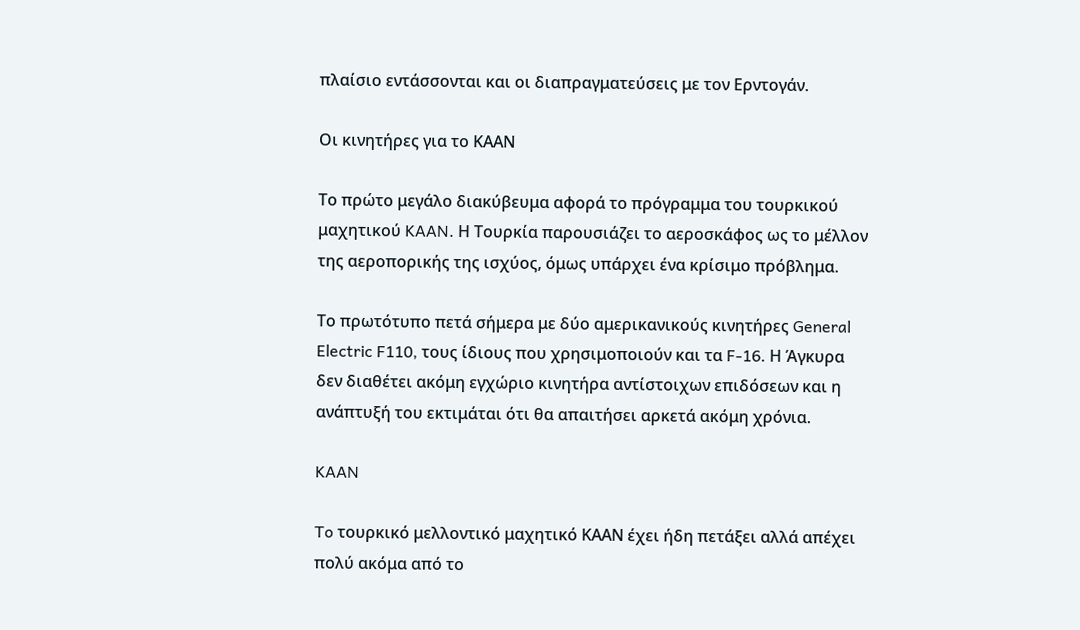πλαίσιο εντάσσονται και οι διαπραγματεύσεις με τον Ερντογάν.

Οι κινητήρες για το ΚΑΑΝ

Το πρώτο μεγάλο διακύβευμα αφορά το πρόγραμμα του τουρκικού μαχητικού KAAN. Η Τουρκία παρουσιάζει το αεροσκάφος ως το μέλλον της αεροπορικής της ισχύος, όμως υπάρχει ένα κρίσιμο πρόβλημα.

Το πρωτότυπο πετά σήμερα με δύο αμερικανικούς κινητήρες General Electric F110, τους ίδιους που χρησιμοποιούν και τα F-16. Η Άγκυρα δεν διαθέτει ακόμη εγχώριο κινητήρα αντίστοιχων επιδόσεων και η ανάπτυξή του εκτιμάται ότι θα απαιτήσει αρκετά ακόμη χρόνια.

KAAN

To τουρκικό μελλοντικό μαχητικό ΚΑΑΝ έχει ήδη πετάξει αλλά απέχει πολύ ακόμα από το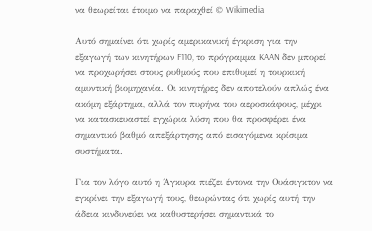να θεωρείται έτοιμο να παραχθεί © Wikimedia

Αυτό σημαίνει ότι χωρίς αμερικανική έγκριση για την εξαγωγή των κινητήρων F110, το πρόγραμμα KAAN δεν μπορεί να προχωρήσει στους ρυθμούς που επιθυμεί η τουρκική αμυντική βιομηχανία. Οι κινητήρες δεν αποτελούν απλώς ένα ακόμη εξάρτημα, αλλά τον πυρήνα του αεροσκάφους, μέχρι να κατασκευαστεί εγχώρια λύση που θα προσφέρει ένα σημαντικό βαθμό απεξάρτησης από εισαγόμενα κρίσιμα συστήματα.

Για τον λόγο αυτό η Άγκυρα πιέζει έντονα την Ουάσιγκτον να εγκρίνει την εξαγωγή τους, θεωρώντας ότι χωρίς αυτή την άδεια κινδυνεύει να καθυστερήσει σημαντικά το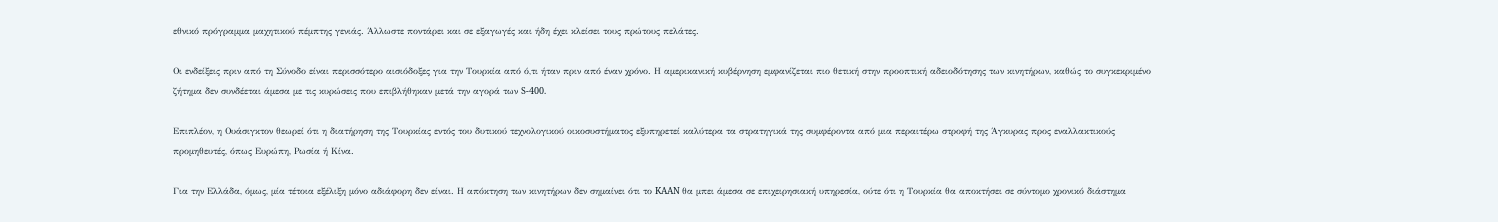εθνικό πρόγραμμα μαχητικού πέμπτης γενιάς. Άλλωστε ποντάρει και σε εξαγωγές και ήδη έχει κλείσει τους πρώτους πελάτες.

Οι ενδείξεις πριν από τη Σύνοδο είναι περισσότερο αισιόδοξες για την Τουρκία από ό,τι ήταν πριν από έναν χρόνο. Η αμερικανική κυβέρνηση εμφανίζεται πιο θετική στην προοπτική αδειοδότησης των κινητήρων, καθώς το συγκεκριμένο ζήτημα δεν συνδέεται άμεσα με τις κυρώσεις που επιβλήθηκαν μετά την αγορά των S-400.

Επιπλέον, η Ουάσιγκτον θεωρεί ότι η διατήρηση της Τουρκίας εντός του δυτικού τεχνολογικού οικοσυστήματος εξυπηρετεί καλύτερα τα στρατηγικά της συμφέροντα από μια περαιτέρω στροφή της Άγκυρας προς εναλλακτικούς προμηθευτές, όπως Ευρώπη, Ρωσία ή Κίνα.

Για την Ελλάδα, όμως, μία τέτοια εξέλιξη μόνο αδιάφορη δεν είναι. Η απόκτηση των κινητήρων δεν σημαίνει ότι το KAAN θα μπει άμεσα σε επιχειρησιακή υπηρεσία, ούτε ότι η Τουρκία θα αποκτήσει σε σύντομο χρονικό διάστημα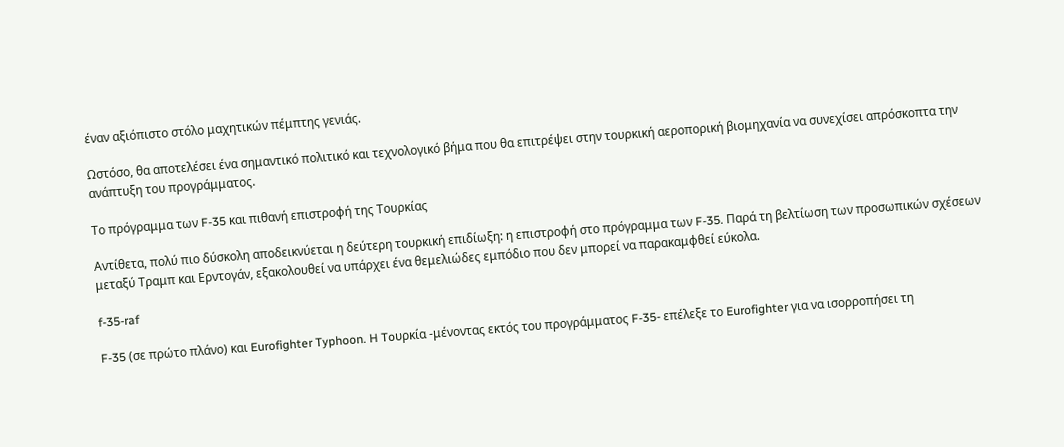έναν αξιόπιστο στόλο μαχητικών πέμπτης γενιάς.

Ωστόσο, θα αποτελέσει ένα σημαντικό πολιτικό και τεχνολογικό βήμα που θα επιτρέψει στην τουρκική αεροπορική βιομηχανία να συνεχίσει απρόσκοπτα την ανάπτυξη του προγράμματος.

Το πρόγραμμα των F-35 και πιθανή επιστροφή της Τουρκίας

Αντίθετα, πολύ πιο δύσκολη αποδεικνύεται η δεύτερη τουρκική επιδίωξη: η επιστροφή στο πρόγραμμα των F-35. Παρά τη βελτίωση των προσωπικών σχέσεων μεταξύ Τραμπ και Ερντογάν, εξακολουθεί να υπάρχει ένα θεμελιώδες εμπόδιο που δεν μπορεί να παρακαμφθεί εύκολα.

f-35-raf

F-35 (σε πρώτο πλάνο) και Eurofighter Typhoon. H Toυρκία -μένοντας εκτός του προγράμματος F-35- επέλεξε το Eurofighter για να ισορροπήσει τη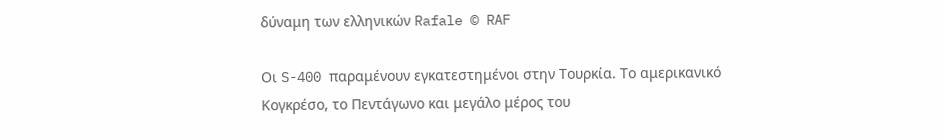δύναμη των ελληνικών Rafale © RAF

Οι S-400 παραμένουν εγκατεστημένοι στην Τουρκία. Το αμερικανικό Κογκρέσο, το Πεντάγωνο και μεγάλο μέρος του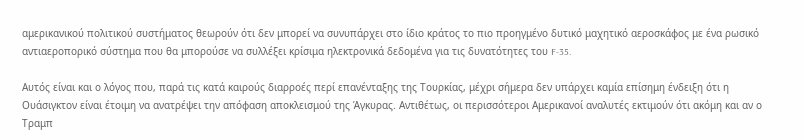αμερικανικού πολιτικού συστήματος θεωρούν ότι δεν μπορεί να συνυπάρχει στο ίδιο κράτος το πιο προηγμένο δυτικό μαχητικό αεροσκάφος με ένα ρωσικό αντιαεροπορικό σύστημα που θα μπορούσε να συλλέξει κρίσιμα ηλεκτρονικά δεδομένα για τις δυνατότητες του F-35.

Αυτός είναι και ο λόγος που, παρά τις κατά καιρούς διαρροές περί επανένταξης της Τουρκίας, μέχρι σήμερα δεν υπάρχει καμία επίσημη ένδειξη ότι η Ουάσιγκτον είναι έτοιμη να ανατρέψει την απόφαση αποκλεισμού της Άγκυρας. Αντιθέτως, οι περισσότεροι Αμερικανοί αναλυτές εκτιμούν ότι ακόμη και αν ο Τραμπ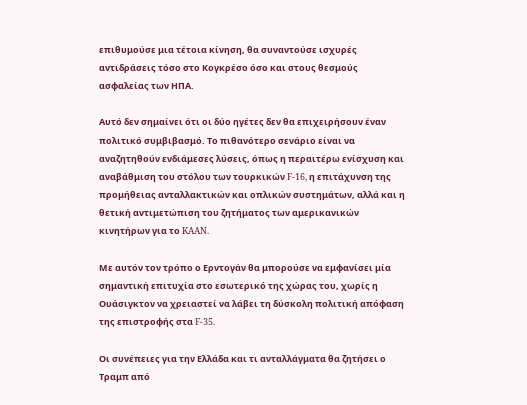επιθυμούσε μια τέτοια κίνηση, θα συναντούσε ισχυρές αντιδράσεις τόσο στο Κογκρέσο όσο και στους θεσμούς ασφαλείας των ΗΠΑ.

Αυτό δεν σημαίνει ότι οι δύο ηγέτες δεν θα επιχειρήσουν έναν πολιτικό συμβιβασμό. Το πιθανότερο σενάριο είναι να αναζητηθούν ενδιάμεσες λύσεις, όπως η περαιτέρω ενίσχυση και αναβάθμιση του στόλου των τουρκικών F-16, η επιτάχυνση της προμήθειας ανταλλακτικών και οπλικών συστημάτων, αλλά και η θετική αντιμετώπιση του ζητήματος των αμερικανικών κινητήρων για το KAAN.

Με αυτόν τον τρόπο ο Ερντογάν θα μπορούσε να εμφανίσει μία σημαντική επιτυχία στο εσωτερικό της χώρας του, χωρίς η Ουάσιγκτον να χρειαστεί να λάβει τη δύσκολη πολιτική απόφαση της επιστροφής στα F-35.

Οι συνέπειες για την Ελλάδα και τι ανταλλάγματα θα ζητήσει ο Τραμπ από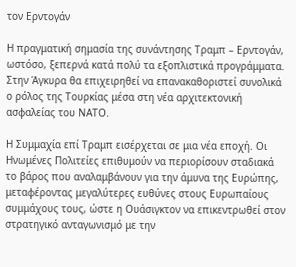τον Ερντογάν

Η πραγματική σημασία της συνάντησης Τραμπ – Ερντογάν, ωστόσο, ξεπερνά κατά πολύ τα εξοπλιστικά προγράμματα. Στην Άγκυρα θα επιχειρηθεί να επανακαθοριστεί συνολικά ο ρόλος της Τουρκίας μέσα στη νέα αρχιτεκτονική ασφαλείας του ΝΑΤΟ.

Η Συμμαχία επί Τραμπ εισέρχεται σε μια νέα εποχή. Οι Ηνωμένες Πολιτείες επιθυμούν να περιορίσουν σταδιακά το βάρος που αναλαμβάνουν για την άμυνα της Ευρώπης, μεταφέροντας μεγαλύτερες ευθύνες στους Ευρωπαίους συμμάχους τους, ώστε η Ουάσιγκτον να επικεντρωθεί στον στρατηγικό ανταγωνισμό με την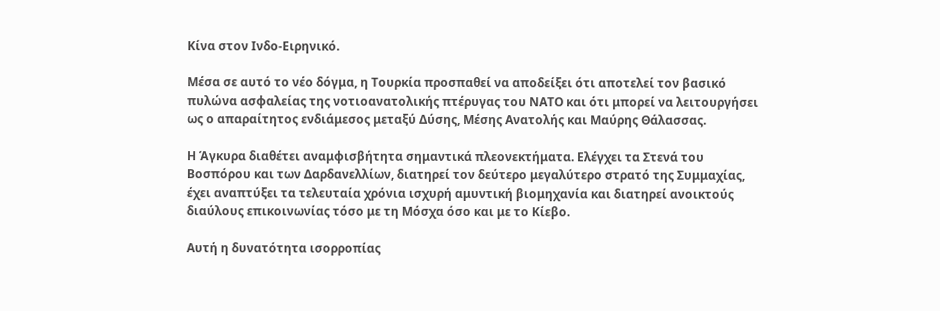Κίνα στον Ινδο-Ειρηνικό.

Μέσα σε αυτό το νέο δόγμα, η Τουρκία προσπαθεί να αποδείξει ότι αποτελεί τον βασικό πυλώνα ασφαλείας της νοτιοανατολικής πτέρυγας του ΝΑΤΟ και ότι μπορεί να λειτουργήσει ως ο απαραίτητος ενδιάμεσος μεταξύ Δύσης, Μέσης Ανατολής και Μαύρης Θάλασσας.

Η Άγκυρα διαθέτει αναμφισβήτητα σημαντικά πλεονεκτήματα. Ελέγχει τα Στενά του Βοσπόρου και των Δαρδανελλίων, διατηρεί τον δεύτερο μεγαλύτερο στρατό της Συμμαχίας, έχει αναπτύξει τα τελευταία χρόνια ισχυρή αμυντική βιομηχανία και διατηρεί ανοικτούς διαύλους επικοινωνίας τόσο με τη Μόσχα όσο και με το Κίεβο.

Αυτή η δυνατότητα ισορροπίας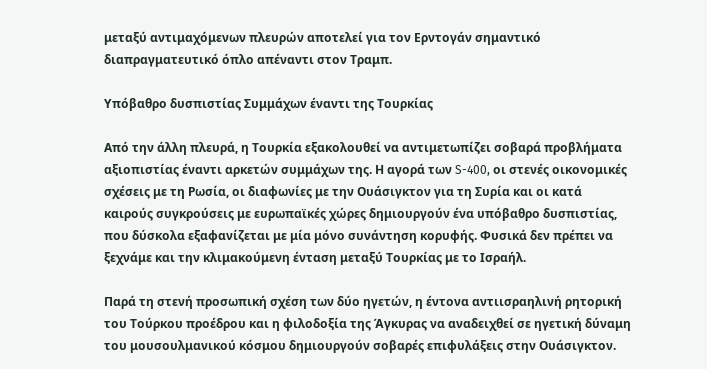μεταξύ αντιμαχόμενων πλευρών αποτελεί για τον Ερντογάν σημαντικό διαπραγματευτικό όπλο απέναντι στον Τραμπ.

Υπόβαθρο δυσπιστίας Συμμάχων έναντι της Τουρκίας

Από την άλλη πλευρά, η Τουρκία εξακολουθεί να αντιμετωπίζει σοβαρά προβλήματα αξιοπιστίας έναντι αρκετών συμμάχων της. Η αγορά των S-400, οι στενές οικονομικές σχέσεις με τη Ρωσία, οι διαφωνίες με την Ουάσιγκτον για τη Συρία και οι κατά καιρούς συγκρούσεις με ευρωπαϊκές χώρες δημιουργούν ένα υπόβαθρο δυσπιστίας, που δύσκολα εξαφανίζεται με μία μόνο συνάντηση κορυφής. Φυσικά δεν πρέπει να ξεχνάμε και την κλιμακούμενη ένταση μεταξύ Τουρκίας με το Ισραήλ.

Παρά τη στενή προσωπική σχέση των δύο ηγετών, η έντονα αντιισραηλινή ρητορική του Τούρκου προέδρου και η φιλοδοξία της Άγκυρας να αναδειχθεί σε ηγετική δύναμη του μουσουλμανικού κόσμου δημιουργούν σοβαρές επιφυλάξεις στην Ουάσιγκτον.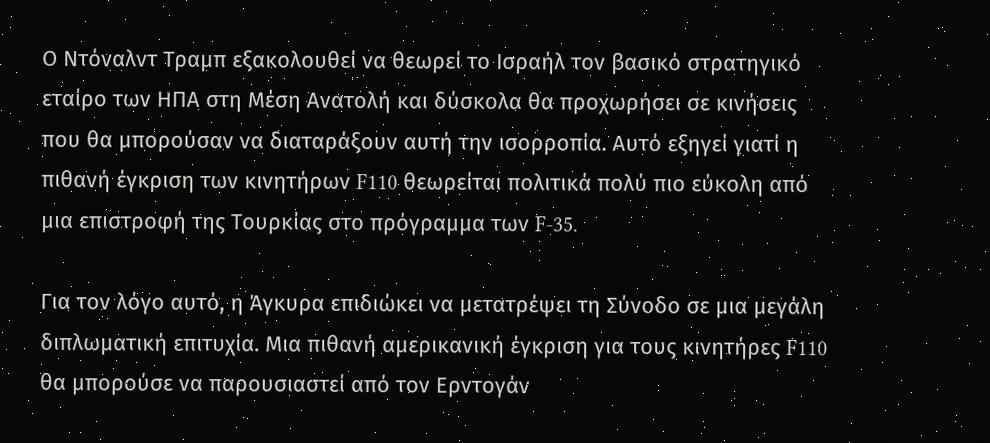Ο Ντόναλντ Τραμπ εξακολουθεί να θεωρεί το Ισραήλ τον βασικό στρατηγικό εταίρο των ΗΠΑ στη Μέση Ανατολή και δύσκολα θα προχωρήσει σε κινήσεις που θα μπορούσαν να διαταράξουν αυτή την ισορροπία. Αυτό εξηγεί γιατί η πιθανή έγκριση των κινητήρων F110 θεωρείται πολιτικά πολύ πιο εύκολη από μια επιστροφή της Τουρκίας στο πρόγραμμα των F-35.

Για τον λόγο αυτό, η Άγκυρα επιδιώκει να μετατρέψει τη Σύνοδο σε μια μεγάλη διπλωματική επιτυχία. Μια πιθανή αμερικανική έγκριση για τους κινητήρες F110 θα μπορούσε να παρουσιαστεί από τον Ερντογάν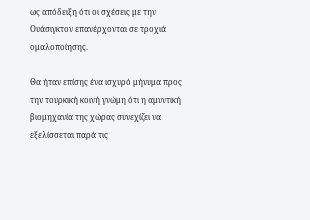ως απόδειξη ότι οι σχέσεις με την Ουάσιγκτον επανέρχονται σε τροχιά ομαλοποίησης.

Θα ήταν επίσης ένα ισχυρό μήνυμα προς την τουρκική κοινή γνώμη ότι η αμυντική βιομηχανία της χώρας συνεχίζει να εξελίσσεται παρά τις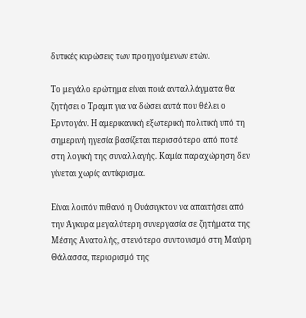δυτικές κυρώσεις των προηγούμενων ετών.

Το μεγάλο ερώτημα είναι ποιά ανταλλάγματα θα ζητήσει ο Τραμπ για να δώσει αυτά που θέλει ο Ερντογάν. Η αμερικανική εξωτερική πολιτική υπό τη σημερινή ηγεσία βασίζεται περισσότερο από ποτέ στη λογική της συναλλαγής. Καμία παραχώρηση δεν γίνεται χωρίς αντίκρισμα.

Είναι λοιπόν πιθανό η Ουάσιγκτον να απαιτήσει από την Άγκυρα μεγαλύτερη συνεργασία σε ζητήματα της Μέσης Ανατολής, στενότερο συντονισμό στη Μαύρη Θάλασσα, περιορισμό της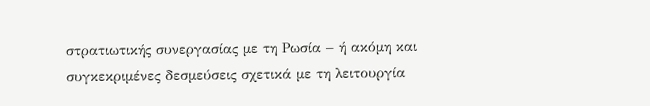στρατιωτικής συνεργασίας με τη Ρωσία – ή ακόμη και συγκεκριμένες δεσμεύσεις σχετικά με τη λειτουργία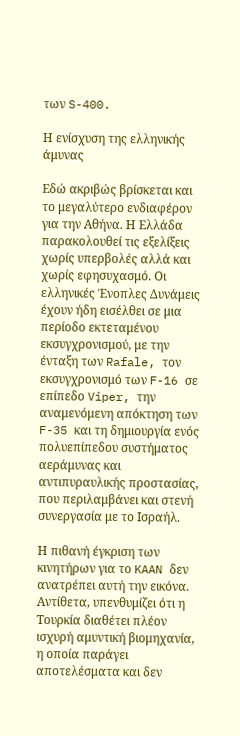των S-400.

Η ενίσχυση της ελληνικής άμυνας

Εδώ ακριβώς βρίσκεται και το μεγαλύτερο ενδιαφέρον για την Αθήνα. Η Ελλάδα παρακολουθεί τις εξελίξεις χωρίς υπερβολές αλλά και χωρίς εφησυχασμό. Οι ελληνικές Ένοπλες Δυνάμεις έχουν ήδη εισέλθει σε μια περίοδο εκτεταμένου εκσυγχρονισμού, με την ένταξη των Rafale, τον εκσυγχρονισμό των F-16 σε επίπεδο Viper, την αναμενόμενη απόκτηση των F-35 και τη δημιουργία ενός πολυεπίπεδου συστήματος αεράμυνας και αντιπυραυλικής προστασίας, που περιλαμβάνει και στενή συνεργασία με το Ισραήλ.

Η πιθανή έγκριση των κινητήρων για το KAAN δεν ανατρέπει αυτή την εικόνα. Αντίθετα, υπενθυμίζει ότι η Τουρκία διαθέτει πλέον ισχυρή αμυντική βιομηχανία, η οποία παράγει αποτελέσματα και δεν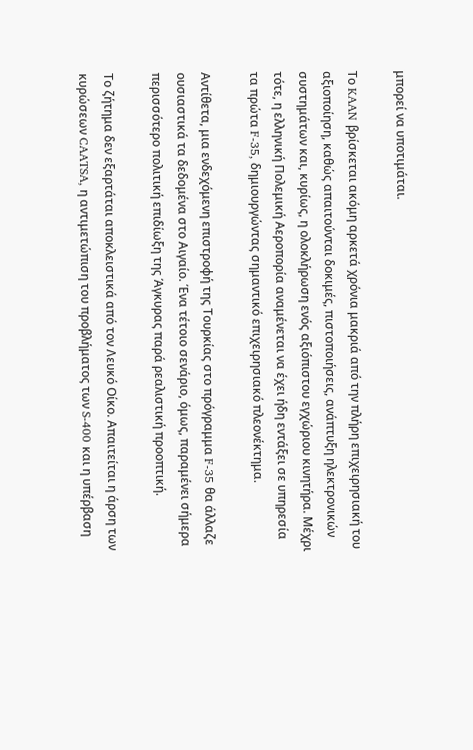μπορεί να υποτιμάται.

Το KAAN βρίσκεται ακόμη αρκετά χρόνια μακριά από την πλήρη επιχειρησιακή του αξιοποίηση, καθώς απαιτούνται δοκιμές, πιστοποιήσεις, ανάπτυξη ηλεκτρονικών συστημάτων και, κυρίως, η ολοκλήρωση ενός αξιόπιστου εγχώριου κινητήρα. Μέχρι τότε, η ελληνική Πολεμική Αεροπορία αναμένεται να έχει ήδη εντάξει σε υπηρεσία τα πρώτα F-35, δημιουργώντας σημαντικό επιχειρησιακό πλεονέκτημα.

Αντίθετα, μια ενδεχόμενη επιστροφή της Τουρκίας στο πρόγραμμα F-35 θα άλλαζε ουσιαστικά τα δεδομένα στο Αιγαίο. Ένα τέτοιο σενάριο, όμως, παραμένει σήμερα περισσότερο πολιτική επιδίωξη της Άγκυρας παρά ρεαλιστική προοπτική.

Το ζήτημα δεν εξαρτάται αποκλειστικά από τον Λευκό Οίκο. Απαιτείται η άρση των κυρώσεων CAATSA, η αντιμετώπιση του προβλήματος των S-400 και η υπέρβαση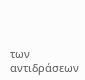των αντιδράσεων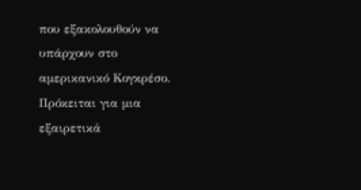που εξακολουθούν να υπάρχουν στο αμερικανικό Κογκρέσο. Πρόκειται για μια εξαιρετικά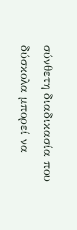σύνθετη διαδικασία που δύσκολα μπορεί να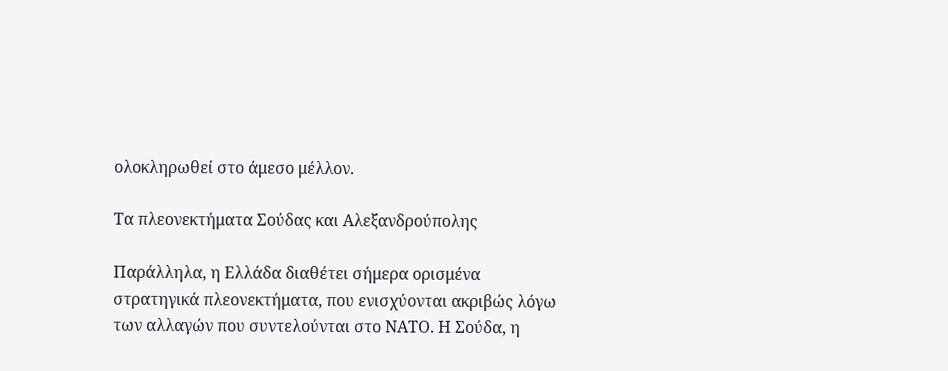ολοκληρωθεί στο άμεσο μέλλον.

Τα πλεονεκτήματα Σούδας και Αλεξανδρούπολης

Παράλληλα, η Ελλάδα διαθέτει σήμερα ορισμένα στρατηγικά πλεονεκτήματα, που ενισχύονται ακριβώς λόγω των αλλαγών που συντελούνται στο ΝΑΤΟ. Η Σούδα, η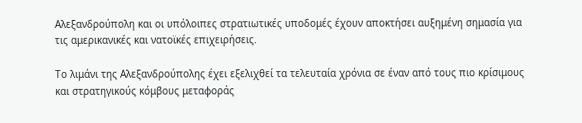Αλεξανδρούπολη και οι υπόλοιπες στρατιωτικές υποδομές έχουν αποκτήσει αυξημένη σημασία για τις αμερικανικές και νατοϊκές επιχειρήσεις.

Το λιμάνι της Αλεξανδρούπολης έχει εξελιχθεί τα τελευταία χρόνια σε έναν από τους πιο κρίσιμους και στρατηγικούς κόμβους μεταφοράς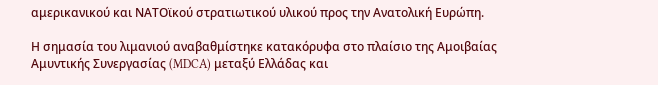αμερικανικού και ΝΑΤΟϊκού στρατιωτικού υλικού προς την Ανατολική Ευρώπη.

Η σημασία του λιμανιού αναβαθμίστηκε κατακόρυφα στο πλαίσιο της Αμοιβαίας Αμυντικής Συνεργασίας (MDCA) μεταξύ Ελλάδας και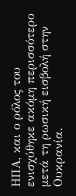ΗΠΑ, και ο ρόλος του ενισχύθηκε ακόμη περισσότερο μετά τη ρωσική εισβολή στην Ουκρανία.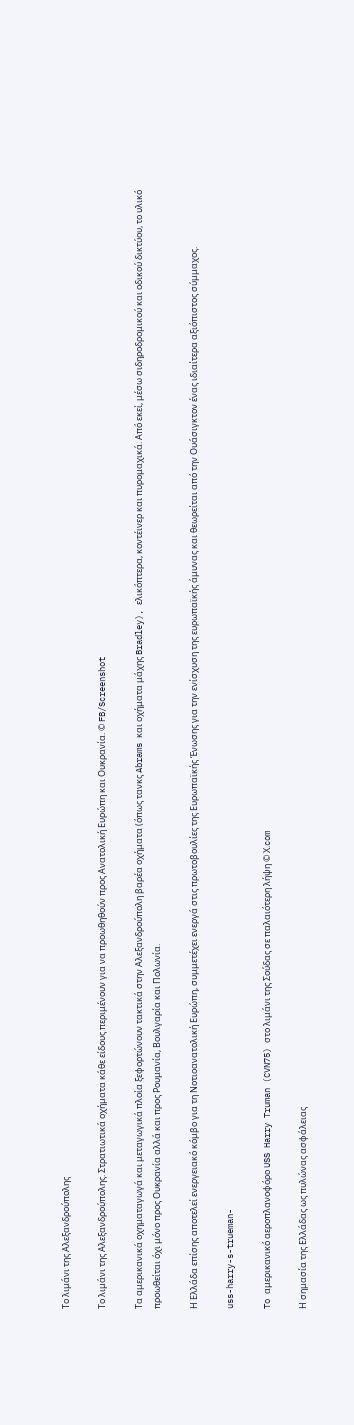Το λιμάνι της Αλεξανδρούπολης

Το λιμάνι της Αλεξανδρούπολης. Στρατιωτικά οχήματα κάθε είδους περιμένουν για να προωθηθούν προς Ανατολική Ευρώπη και Ουκρανία. © FB/Screenshot

Τα αμερικανικά οχηματαγωγά και μεταγωγικά πλοία ξεφορτώνουν τακτικά στην Αλεξανδρούπολη βαρέα οχήματα (όπως τανκς Abrams και οχήματα μάχης Bradley), ελικόπτερα, κοντέινερ και πυρομαχικά. Από εκεί, μέσω σιδηροδρομικού και οδικού δικτύου, το υλικό προωθείται όχι μόνο προς Ουκρανία αλλά και προς Ρουμανία, Βουλγαρία και Πολωνία.

Η Eλλάδα επίσης αποτελεί ενεργειακό κόμβο για τη Νοτιοανατολική Ευρώπη, συμμετέχει ενεργά στις πρωτοβουλίες της Ευρωπαϊκής Ένωσης για την ενίσχυση της ευρωπαϊκής άμυνας και θεωρείται από την Ουάσιγκτον ένας ιδιαίτερα αξιόπιστος σύμμαχος.

uss-harry-s-trueman-

To αμερικανικό αεροπλανοφόρο USS Harry Truman (CVN75) στο λιμάνι της Σούδας σε παλαιότερη λήψη © Χ.com

Η σημασία της Ελλάδας ως πυλώνας ασφάλειας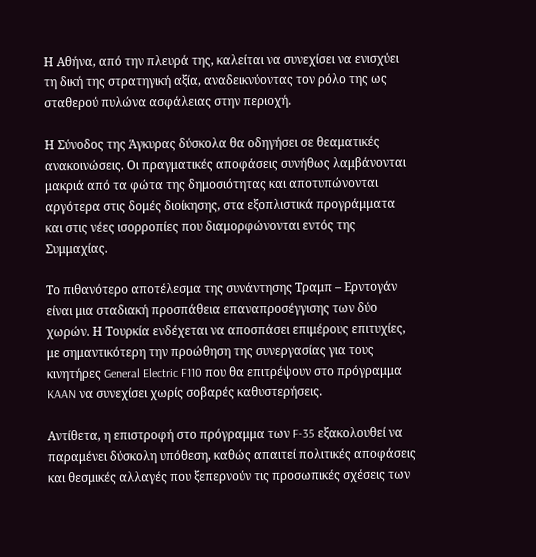Η Αθήνα, από την πλευρά της, καλείται να συνεχίσει να ενισχύει τη δική της στρατηγική αξία, αναδεικνύοντας τον ρόλο της ως σταθερού πυλώνα ασφάλειας στην περιοχή.

Η Σύνοδος της Άγκυρας δύσκολα θα οδηγήσει σε θεαματικές ανακοινώσεις. Οι πραγματικές αποφάσεις συνήθως λαμβάνονται μακριά από τα φώτα της δημοσιότητας και αποτυπώνονται αργότερα στις δομές διοίκησης, στα εξοπλιστικά προγράμματα και στις νέες ισορροπίες που διαμορφώνονται εντός της Συμμαχίας.

Το πιθανότερο αποτέλεσμα της συνάντησης Τραμπ – Ερντογάν είναι μια σταδιακή προσπάθεια επαναπροσέγγισης των δύο χωρών. Η Τουρκία ενδέχεται να αποσπάσει επιμέρους επιτυχίες, με σημαντικότερη την προώθηση της συνεργασίας για τους κινητήρες General Electric F110 που θα επιτρέψουν στο πρόγραμμα KAAN να συνεχίσει χωρίς σοβαρές καθυστερήσεις.

Αντίθετα, η επιστροφή στο πρόγραμμα των F-35 εξακολουθεί να παραμένει δύσκολη υπόθεση, καθώς απαιτεί πολιτικές αποφάσεις και θεσμικές αλλαγές που ξεπερνούν τις προσωπικές σχέσεις των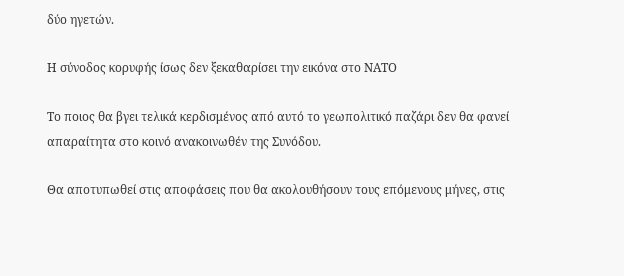δύο ηγετών.

Η σύνοδος κορυφής ίσως δεν ξεκαθαρίσει την εικόνα στο ΝΑΤΟ

Το ποιος θα βγει τελικά κερδισμένος από αυτό το γεωπολιτικό παζάρι δεν θα φανεί απαραίτητα στο κοινό ανακοινωθέν της Συνόδου.

Θα αποτυπωθεί στις αποφάσεις που θα ακολουθήσουν τους επόμενους μήνες, στις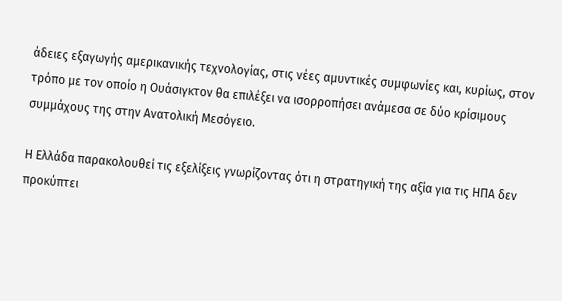άδειες εξαγωγής αμερικανικής τεχνολογίας, στις νέες αμυντικές συμφωνίες και, κυρίως, στον τρόπο με τον οποίο η Ουάσιγκτον θα επιλέξει να ισορροπήσει ανάμεσα σε δύο κρίσιμους συμμάχους της στην Ανατολική Μεσόγειο.

Η Ελλάδα παρακολουθεί τις εξελίξεις γνωρίζοντας ότι η στρατηγική της αξία για τις ΗΠΑ δεν προκύπτει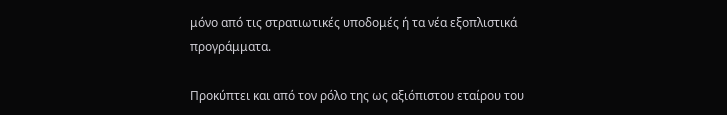μόνο από τις στρατιωτικές υποδομές ή τα νέα εξοπλιστικά προγράμματα.

Προκύπτει και από τον ρόλο της ως αξιόπιστου εταίρου του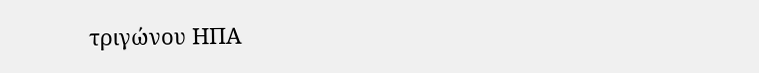τριγώνου ΗΠΑ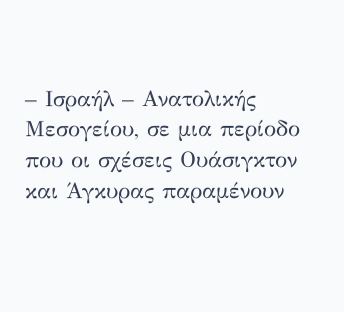– Ισραήλ – Ανατολικής Μεσογείου, σε μια περίοδο που οι σχέσεις Ουάσιγκτον και Άγκυρας παραμένουν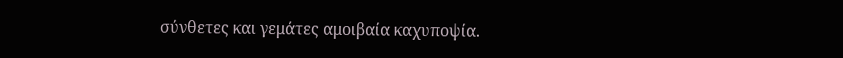σύνθετες και γεμάτες αμοιβαία καχυποψία.